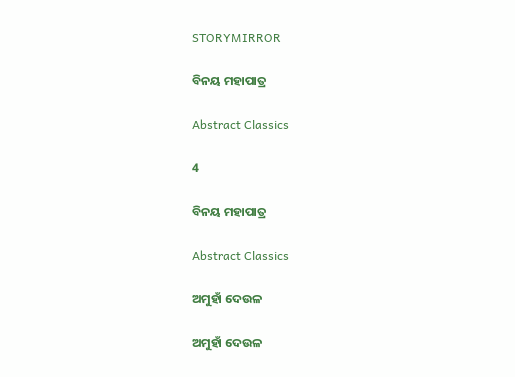STORYMIRROR

ବିନୟ ମହାପାତ୍ର

Abstract Classics

4

ବିନୟ ମହାପାତ୍ର

Abstract Classics

ଅମୁହାଁ ଦେଉଳ

ଅମୁହାଁ ଦେଉଳ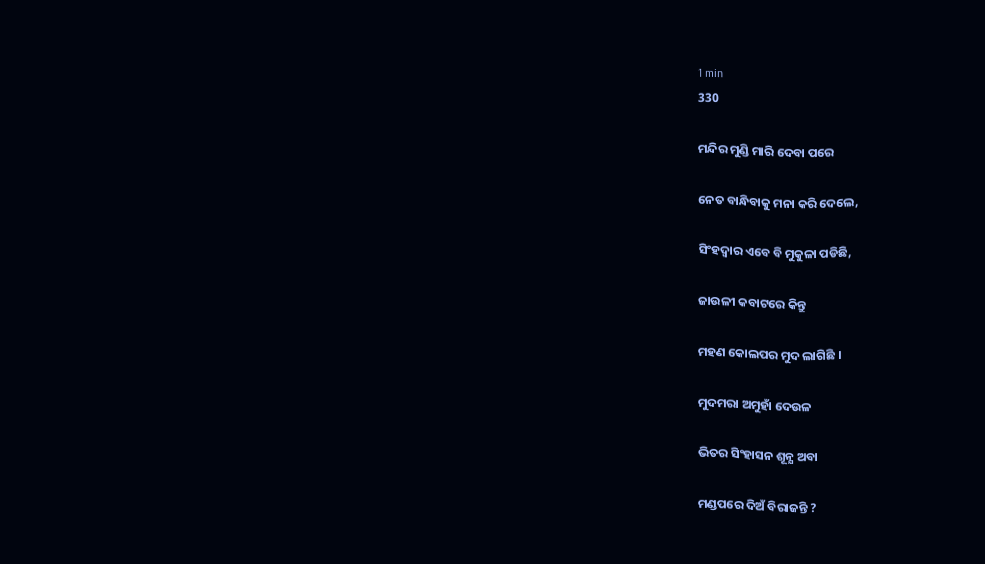1 min
330

ମନ୍ଦିର ମୁଣ୍ଡି ମାରି ଦେବା ପରେ

ନେତ ବାନ୍ଧିବାକୁ ମନା କରି ଦେଲେ,

ସିଂହଦ୍ଵାର ଏବେ ବି ମୁକୁଳା ପଡିଛି,

ଜାଉଳୀ କବାଟରେ କିନ୍ତୁ

ମହଣ କୋଲପର ମୁଦ ଲାଗିଛି ।

ମୁଦମରା ଅମୁହାଁ ଦେଉଳ

ଭିତର ସିଂହାସନ ଶୂନ୍ଯ ଅବା

ମଣ୍ଡପରେ ଦିଅଁ ବିରାଜନ୍ତି ?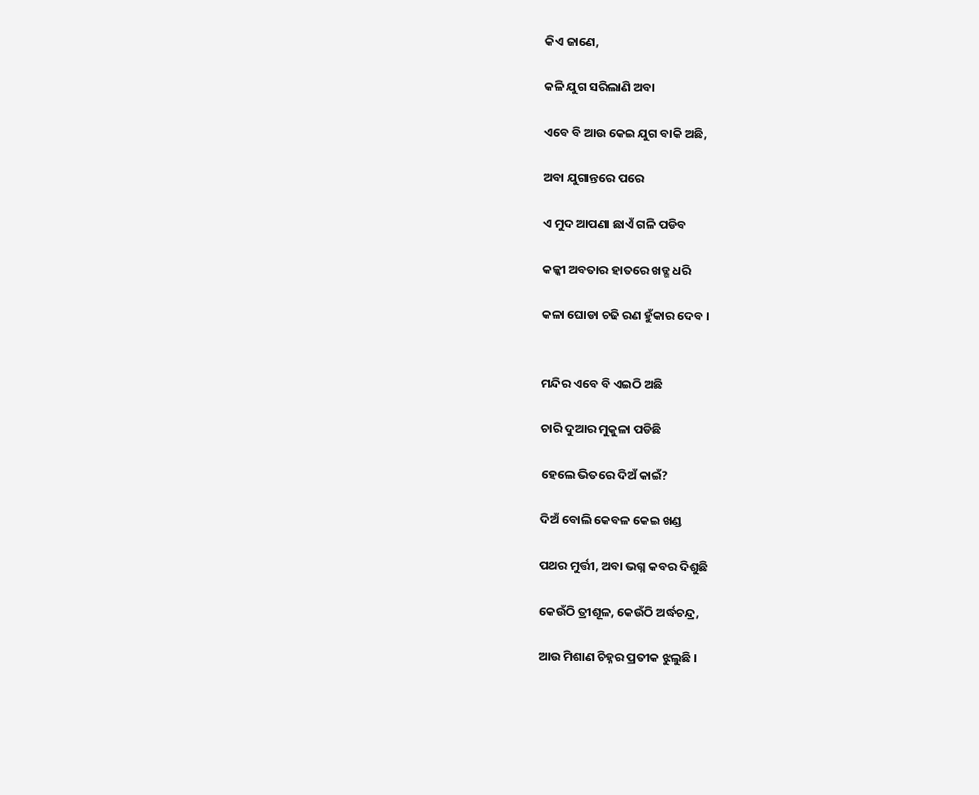କିଏ ଜାଣେ,

କଳି ଯୁଗ ସରିଲାଣି ଅବା

ଏବେ ବି ଆଉ କେଇ ଯୁଗ ବାକି ଅଛି,

ଅବା ଯୁଗାନ୍ତରେ ପରେ

ଏ ମୁଦ ଆପଣା ଛାଏଁ ଗଳି ପଡିବ

କଳ୍କୀ ଅବତାର ହାତରେ ଖଡ୍ଗ ଧରି

କଳା ଘୋଡା ଚଢି ରଣ ହୁଁକାର ଦେବ ।


ମନ୍ଦିର ଏବେ ବି ଏଇଠି ଅଛି

ଚାରି ଦୁଆର ମୁକୁଳା ପଡିଛି

ହେଲେ ଭିତରେ ଦିଅଁ କାଇଁ?

ଦିଅଁ ବୋଲି କେବଳ କେଇ ଖଣ୍ଡ

ପଥର ମୁର୍ତ୍ତୀ, ଅବା ଭଗ୍ନ କବର ଦିଶୁଛି

କେଉଁଠି ତ୍ରୀଶୂଳ, କେଉଁଠି ଅର୍ଦ୍ଧଚନ୍ଦ୍ର,

ଆଉ ମିଶାଣ ଚିହ୍ନର ପ୍ରତୀକ ଝୁଲୁଛି ।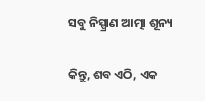ସବୁ ନିସ୍ପ୍ରାଣ ଆତ୍ମା ଶୂନ୍ୟ

କିନ୍ତୁ, ଶବ ଏଠି, ଏକ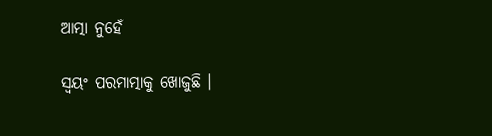ଆତ୍ମା ନୁହେଁ

ସ୍ୱୟଂ ପରମାତ୍ମାକୁ ଖୋଜୁଛି ।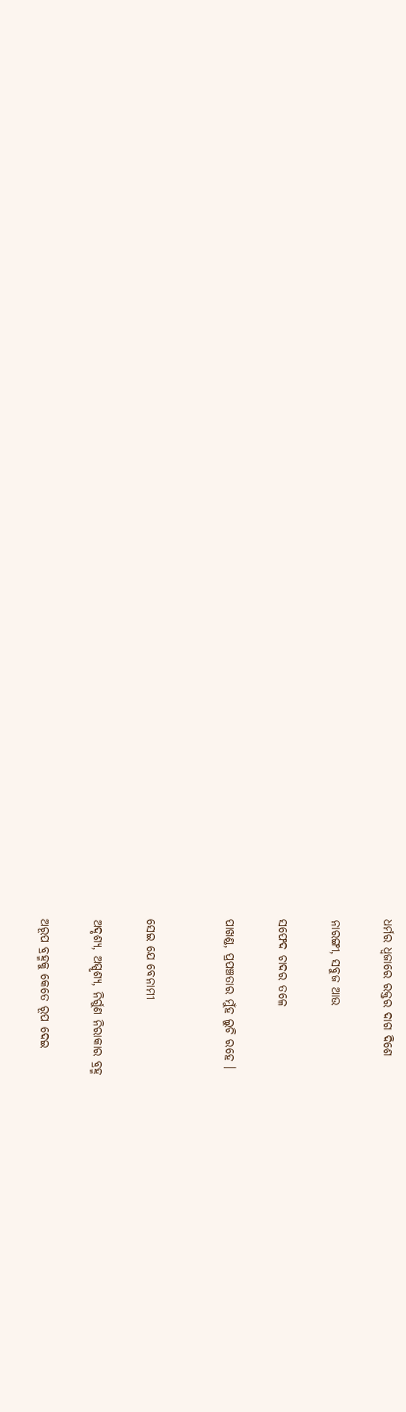ଧର୍ମର ଧ୍ୱଜାରେ ରକ୍ତର ଦାଗ ଦିଶେ

ନାରଙ୍ଗୀ, ସବୁଜ ଆଉ

ସଫେଦ ଚାଦର ତଳେ

ପାଖଣ୍ଡ, ପ୍ରପଞ୍ଚତାର ମୁଁହ ଲୁଚି ରହେ ।


ସେଇ ଯେ ବେନାମୀ

ଅଦୃଶ୍ଯ, ଅସ୍ପୃଶ୍ଯ, ନିର୍ଗୁଣ ନିରାକାର ବ୍ରହ୍ମ

ଅରୂପ ବ୍ରହ୍ମକୁ କେତେ ରୂପ ଦେଇ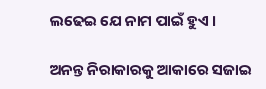ଲଢେଇ ଯେ ନାମ ପାଇଁ ହୁଏ ।

ଅନନ୍ତ ନିରାକାରକୁ ଆକାରେ ସଜାଇ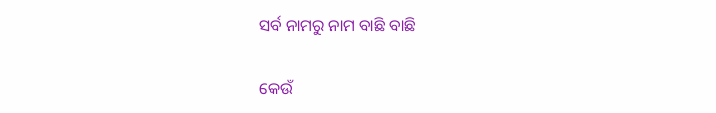ସର୍ବ ନାମରୁ ନାମ ବାଛି ବାଛି

କେଉଁ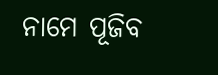ନାମେ ପୂଜିବ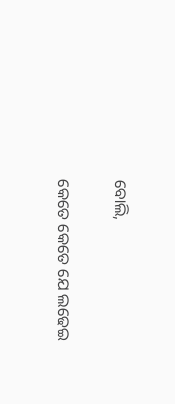ବୋଲି,

କେତେ କେତେ ଯେ ଲଢେଇ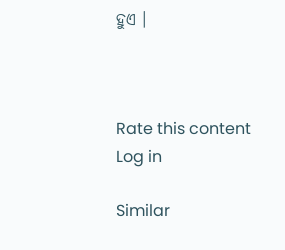ହୁଏ ।



Rate this content
Log in

Similar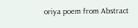oriya poem from Abstract